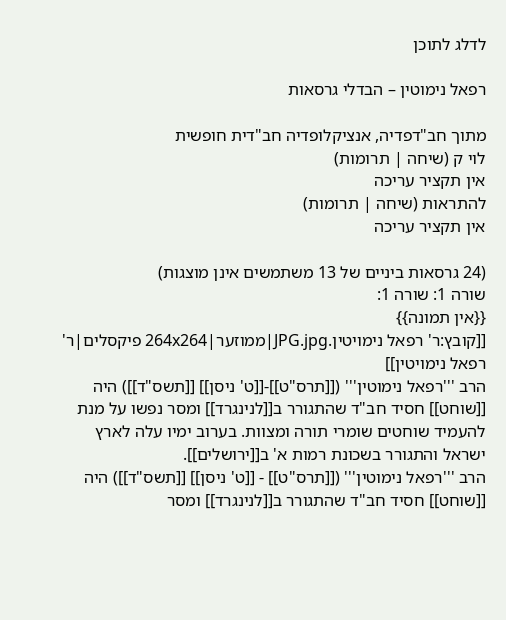לדלג לתוכן

רפאל נימוטין – הבדלי גרסאות

מתוך חב"דפדיה, אנציקלופדיה חב"דית חופשית
לוי ק (שיחה | תרומות)
אין תקציר עריכה
להתראות (שיחה | תרומות)
אין תקציר עריכה

(24 גרסאות ביניים של 13 משתמשים אינן מוצגות)
שורה 1: שורה 1:
{{אין תמונה}}
[[קובץ:ר' רפאל נימויטין.JPG.jpg|ממוזער|264x264 פיקסלים|ר' רפאל נימויטין]]
הרב '''רפאל נימוטין''' ([[תרס"ט]]-[[ט' ניסן]] [[תשס"ד]]) היה [[שוחט]] חסיד חב"ד שהתגורר ב[[לנינגרד]] ומסר נפשו על מנת להעמיד שוחטים שומרי תורה ומצוות. בערוב ימיו עלה לארץ ישראל והתגורר בשכונת רמות א' ב[[ירושלים]].
הרב '''רפאל נימוטין''' ([[תרס"ט]] - [[ט' ניסן]] [[תשס"ד]]) היה [[שוחט]] חסיד חב"ד שהתגורר ב[[לנינגרד]] ומסר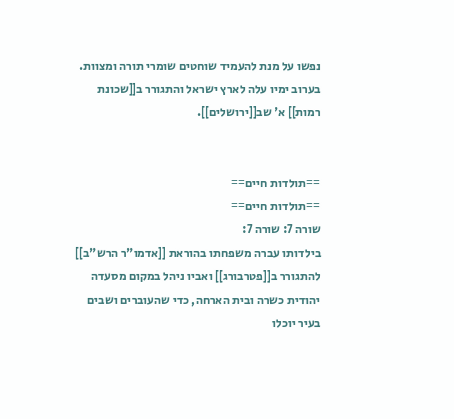נפשו על מנת להעמיד שוחטים שומרי תורה ומצוות. בערוב ימיו עלה לארץ ישראל והתגורר ב[[שכונת רמות]] א' שב[[ירושלים]].


==תולדות חיים==
==תולדות חיים==
שורה 7: שורה 7:
בילדותו עברה משפחתו בהוראת [[אדמו"ר הרש"ב]] להתגורר ב[[פטרבורג]] ואביו ניהל במקום מסעדה יהודית כשרה ובית הארחה, כדי שהעוברים ושבים בעיר יוכלו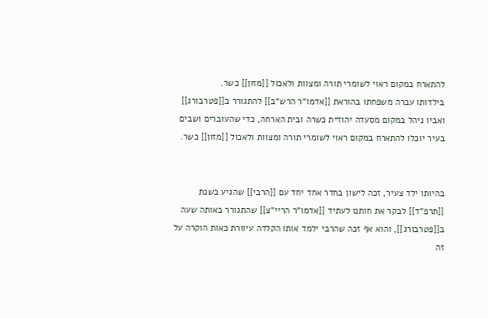להתארח במקום ראוי לשומרי תורה ומצוות ולאכול [[מזון]] כשר.
בילדותו עברה משפחתו בהוראת [[אדמו"ר הרש"ב]] להתגורר ב[[פטרבורג]] ואביו ניהל במקום מסעדה יהודית כשרה ובית הארחה, כדי שהעוברים ושבים בעיר יוכלו להתארח במקום ראוי לשומרי תורה ומצוות ולאכול [[מזון]] כשר.


בהיותו ילד צעיר, זכה לישון בחדר אחד יחד עם [[הרבי]] שהגיע בשנת [[תרפ"ד]] לבקר את חותנו לעתיד [[אדמו"ר הריי"צ]] שהתגורר באותה שעה ב[[פטרבורג]], והוא אף זכה שהרבי ילמד אותו הקלדה עיוורת כאות הוקרה על זה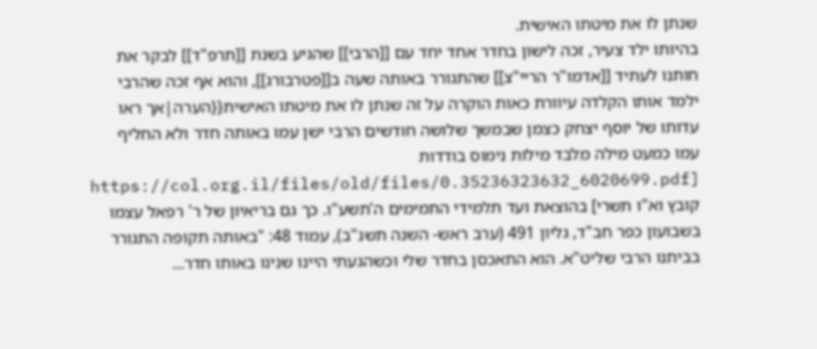שנתן לו את מיטתו האישית.
בהיותו ילד צעיר, זכה לישון בחדר אחד יחד עם [[הרבי]] שהגיע בשנת [[תרפ"ד]] לבקר את חותנו לעתיד [[אדמו"ר הריי"צ]] שהתגורר באותה שעה ב[[פטרבורג]], והוא אף זכה שהרבי ילמד אותו הקלדה עיוורת כאות הוקרה על זה שנתן לו את מיטתו האישית{{הערה|אך ראו עדותו של יוסף יצחק כצמן שבמשך שלושה חודשים הרבי ישן עמו באותה חדר ולא החליף עמו כמעט מילה מלבד מילות נימוס בודדות [https://col.org.il/files/old/files/0.35236323632_6020699.pdf קובץ וא"ו תשרי] בהוצאת ועד תלמידי התמימים ה'תשע"ו. כך גם בריאיון של ר' רפאל עצמו בשבועון כפר חב"ד, גליון 491 (ערב ראש- השנה תשנ"ב), עמוד 48: "באותה תקופה התגורר בביתנו הרבי שליט"א. הוא התאכסן בחדר שלי וכשהגעתי היינו שנינו באותו חדר...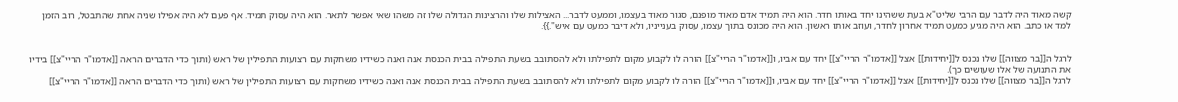קשה מאוד היה לדבר עם הרבי שליט"א בעת ששהינו יחד באותו חדר. הוא היה תמיד אדם מאוד מופנם, סגור מאוד בעצמו, וממעט לדבר... האצילות שלו והרצינות הגדולה שלו זה משהו שאי אפשר לתאר. הוא היה עסוק תמיד. אף פעם לא היה אפילו שניה אחת שהתבטל, רוב הזמן למד או כתב. הוא היה מגיע כמעט תמיד אחרון לחדר, ועוזב אותו ראשון. הוא היה מכונס בתוך עצמו, עסוק בענייניו, ולא דיבר כמעט עם איש".}}.


לרגל ה[[בר מצווה]] שלו נכנס ל[[יחידות]] אצל [[אדמו"ר הריי"צ]] יחד עם אביו, ו[[אדמו"ר הריי"צ]] הורה לו לקבוע מקום לתפילתו ולא להסתובב בשעת התפילה בבית הכנסת אנה ואנה כשידיו משחקות עם רצועות התפילין של ראש (ותוך כדי הדברים הראה [[אדמו"ר הריי"צ]] בידיו את התנועה של אלו שעושים כך).
לרגל ה[[בר מצווה]] שלו נכנס ל[[יחידות]] אצל [[אדמו"ר הריי"צ]] יחד עם אביו, ו[[אדמו"ר הריי"צ]] הורה לו לקבוע מקום לתפילתו ולא להסתובב בשעת התפילה בבית הכנסת אנה ואנה כשידיו משחקות עם רצועות התפילין של ראש (ותוך כדי הדברים הראה [[אדמו"ר הריי"צ]]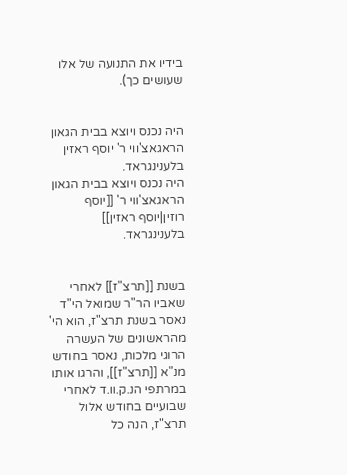בידיו את התנועה של אלו שעושים כך).


היה נכנס ויוצא בבית הגאון הראגאצ'ווי ר' יוסף ראזין בלענינגראד.
היה נכנס ויוצא בבית הגאון הראגאצ'ווי ר' [[יוסף רוזין|יוסף ראזין]] בלענינגראד.


בשנת [[תרצ"ז]] לאחרי שאביו הר"ר שמואל הי"ד נאסר בשנת תרצ"ז, הוא הי' מהראשונים של העשרה הרוגי מלכות, נאסר בחודש מנ"א [[תרצ"ז]], והרגו אותו במרתפי הנ.ק.וו.ד לאחרי שבועיים בחודש אלול תרצ"ז, הנה כל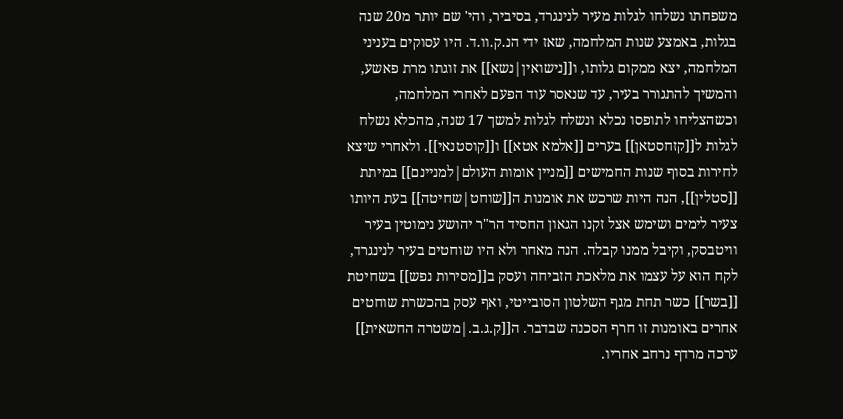משפחתו נשלחו לגלות מעיר לנינגרד, בסיביר, והי' שם יותר מ20 שנה בגלות, באמצע שנות המלחמה, שאז ידי הנ.ק.וו.ד. היו עסוקים בעניני המלחמה, יצא ממקום גלותו, ו[[נישואין|נשא]] את זוגתו מרת פאשע, והמשיך להתגורר בעיר, עד שנאסר עוד הפעם לאחרי המלחמה, וכשהצליחו לתופסו נכלא ונשלח לגלות למשך 17 שנה, מהכלא נשלח לגלות ל[[קזחסטאן]] בערים [[אלמא אטא]] ו[[קוסטנאי]]. ולאחרי שיצא לחירות בסוף שנות החמישים [[מניין אומות העולם|למניינם]] במיתת [[סטלין]], הנה היות שרכש את אומנות ה[[שוחט|שחיטה]] בעת היותו צעיר לימים ושימש אצל זקנו הגאון החסיד הר"ר יהושע נימוטין בעיר וויטבסק, וקיבל ממנו קבלה. הנה מאחר ולא היו שוחטים בעיר לנינגרד, לקח הוא על עצמו את מלאכת הזביחה ועסק ב[[מסירות נפש]] בשחיטת [[בשר]] כשר תחת מגף השלטון הסובייטי, ואף עסק בהכשרת שוחטים אחרים באומנות זו חרף הסכנה שבדבר. ה[[ק.ג.ב.|משטרה החשאית]] ערכה מרדף נרחב אחריו.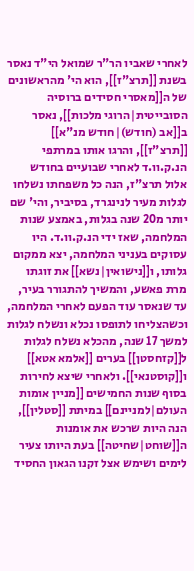לאחרי שאביו הר"ר שמואל הי"ד נאסר בשנת [[תרצ"ז]], הוא הי' מהראשונים של ה[[מאסרי חסידים ברוסיה הסובייטית|הרוגי מלכות]], נאסר ב[[אב (חודש)|חודש מנ"א]] [[תרצ"ז]], והרגו אותו במרתפי הנ.ק.וו.ד לאחרי שבועיים בחודש אלול תרצ"ז, הנה כל משפחתו נשלחו לגלות מעיר לנינגרד, בסיביר, והי' שם יותר מ20 שנה בגלות, באמצע שנות המלחמה, שאז ידי הנ.ק.וו.ד. היו עסוקים בעניני המלחמה, יצא ממקום גלותו, ו[[נישואין|נשא]] את זוגתו מרת פאשע, והמשיך להתגורר בעיר, עד שנאסר עוד הפעם לאחרי המלחמה, וכשהצליחו לתופסו נכלא ונשלח לגלות למשך 17 שנה, מהכלא נשלח לגלות ל[[קזחסטן]] בערים [[אלמא אטא]] ו[[קוסטנאי]]. ולאחרי שיצא לחירות בסוף שנות החמישים [[מניין אומות העולם|למניינם]] במיתת [[סטלין]], הנה היות שרכש את אומנות ה[[שוחט|שחיטה]] בעת היותו צעיר לימים ושימש אצל זקנו הגאון החסיד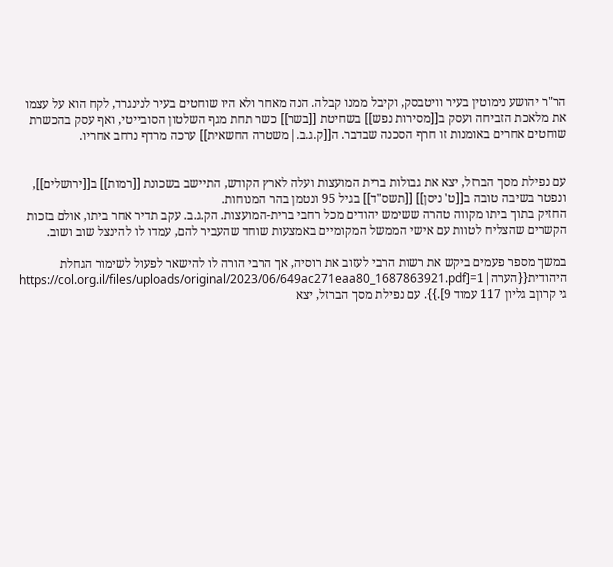הר"ר יהושע נימוטין בעיר וויטבסק, וקיבל ממנו קבלה. הנה מאחר ולא היו שוחטים בעיר לנינגרד, לקח הוא על עצמו את מלאכת הזביחה ועסק ב[[מסירות נפש]] בשחיטת [[בשר]] כשר תחת מגף השלטון הסובייטי, ואף עסק בהכשרת שוחטים אחרים באומנות זו חרף הסכנה שבדבר. ה[[ק.ג.ב.|משטרה החשאית]] ערכה מרדף נרחב אחריו.


עם נפילת מסך הברזל, יצא את גבולות ברית המועצות ועלה לארץ הקודש, התיישב בשכונת [[רמות]] ב[[ירושלים]], ונפטר בשיבה טובה ב[[ט' ניסן]] [[תשס"ד]] בגיל 95 ונטמן בהר המנוחות.
החזיק בתוך ביתו מקווה טהרה ששימש יהודים מכל רחבי ברית-המועצות. הק.ג.ב. עקב תדיר אחר ביתו, אולם בזכות הקשרים שהצליח לטוות עם אישי הממשל המקומיים באמצעות שוחד שהעביר להם, עמדו לו להינצל שוב ושוב.

במשך מספר פעמים ביקש את רשות הרבי לעזוב את רוסיה, אך הרבי הורה לו להישאר לפעול לשימור הגחלת היהודית{{הערה|1=[https://col.org.il/files/uploads/original/2023/06/649ac271eaa80_1687863921.pdf גי קרוןב גליון 117 עמוד 9].}}. עם נפילת מסך הברזל, יצא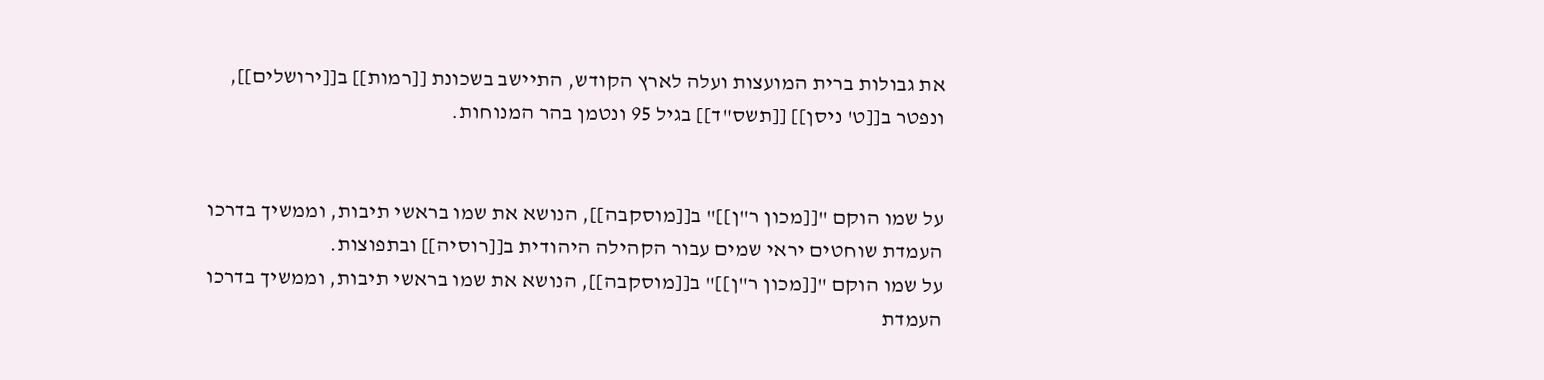את גבולות ברית המועצות ועלה לארץ הקודש, התיישב בשכונת [[רמות]] ב[[ירושלים]], ונפטר ב[[ט' ניסן]] [[תשס"ד]] בגיל 95 ונטמן בהר המנוחות.


על שמו הוקם "[[מכון ר"ן]]" ב[[מוסקבה]], הנושא את שמו בראשי תיבות, וממשיך בדרכו העמדת שוחטים יראי שמים עבור הקהילה היהודית ב[[רוסיה]] ובתפוצות.
על שמו הוקם "[[מכון ר"ן]]" ב[[מוסקבה]], הנושא את שמו בראשי תיבות, וממשיך בדרכו העמדת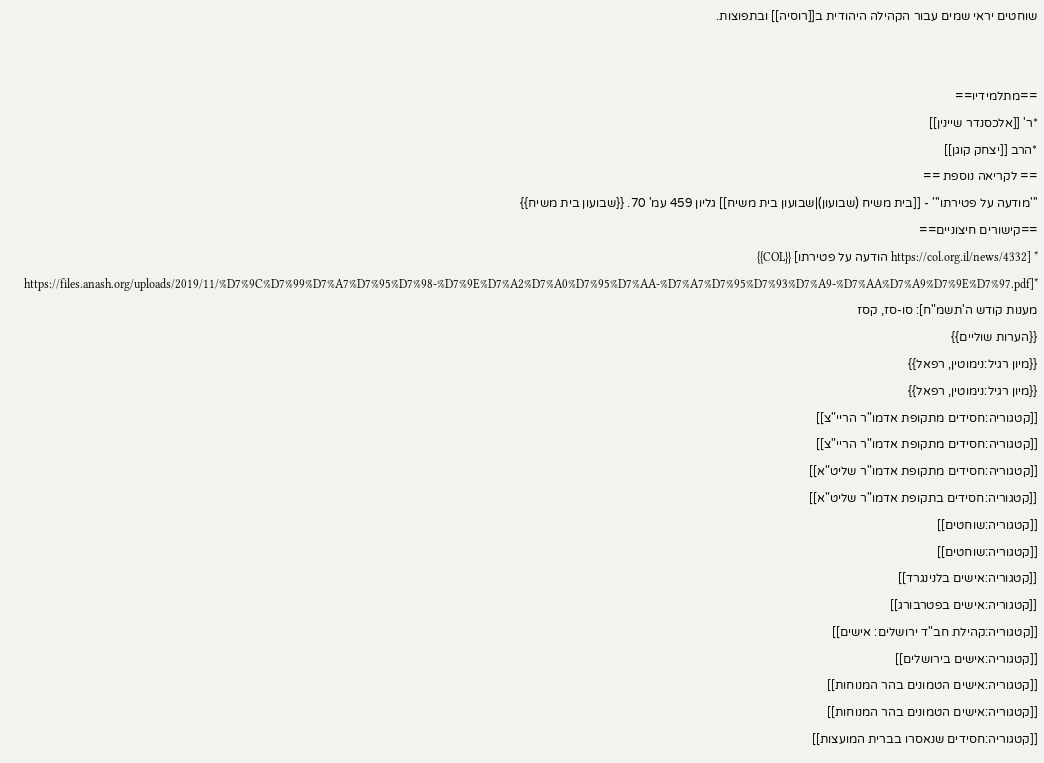שוחטים יראי שמים עבור הקהילה היהודית ב[[רוסיה]] ובתפוצות.


==מתלמידיו==
*ר' [[אלכסנדר שיינין]]
*הרב [[יצחק קוגן]]
== לקריאה נוספת ==
'''מודעה על פטירתו''' - [[בית משיח (שבועון)|שבועון בית משיח]] גליון 459 עמ' 70. {{שבועון בית משיח}}
==קישורים חיצוניים==
* [https://col.org.il/news/4332 הודעה על פטירתו] {{COL}}
*[https://files.anash.org/uploads/2019/11/%D7%9C%D7%99%D7%A7%D7%95%D7%98-%D7%9E%D7%A2%D7%A0%D7%95%D7%AA-%D7%A7%D7%95%D7%93%D7%A9-%D7%AA%D7%A9%D7%9E%D7%97.pdf מענות קודש ה'תשמ"ח]: סו-סז, קסז
{{הערות שוליים}}
{{מיון רגיל:נימוטין, רפאל}}
{{מיון רגיל:נימוטין, רפאל}}
[[קטגוריה:חסידים מתקופת אדמו"ר הריי"צ]]
[[קטגוריה:חסידים מתקופת אדמו"ר הריי"צ]]
[[קטגוריה:חסידים מתקופת אדמו"ר שליט"א]]
[[קטגוריה:חסידים בתקופת אדמו"ר שליט"א]]
[[קטגוריה:שוחטים]]
[[קטגוריה:שוחטים]]
[[קטגוריה:אישים בלנינגרד]]
[[קטגוריה:אישים בפטרבורג]]
[[קטגוריה:קהילת חב"ד ירושלים: אישים]]
[[קטגוריה:אישים בירושלים]]
[[קטגוריה:אישים הטמונים בהר המנוחות]]
[[קטגוריה:אישים הטמונים בהר המנוחות]]
[[קטגוריה:חסידים שנאסרו בברית המועצות]]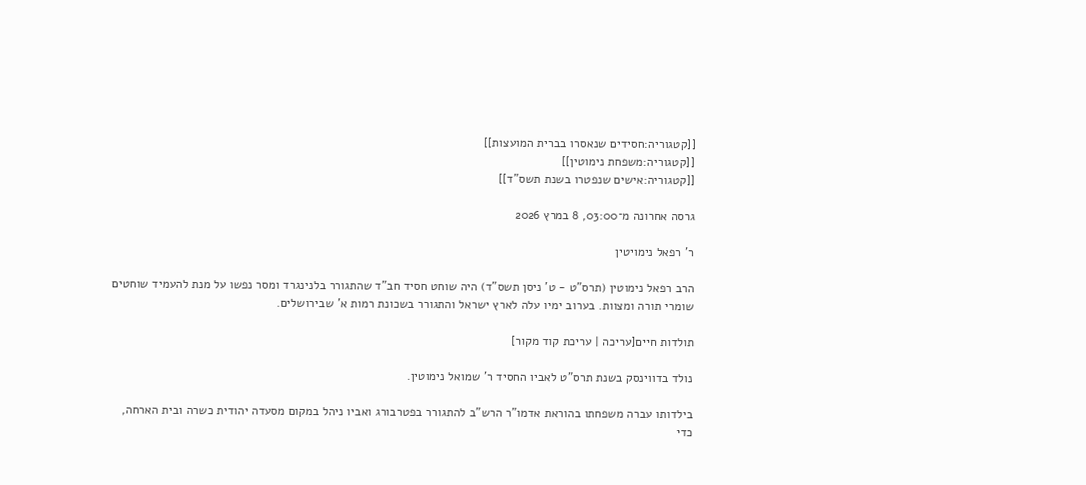[[קטגוריה:חסידים שנאסרו בברית המועצות]]
[[קטגוריה:משפחת נימוטין]]
[[קטגוריה:אישים שנפטרו בשנת תשס"ד]]

גרסה אחרונה מ־03:00, 8 במרץ 2026

ר' רפאל נימויטין

הרב רפאל נימוטין (תרס"ט - ט' ניסן תשס"ד) היה שוחט חסיד חב"ד שהתגורר בלנינגרד ומסר נפשו על מנת להעמיד שוחטים שומרי תורה ומצוות. בערוב ימיו עלה לארץ ישראל והתגורר בשכונת רמות א' שבירושלים.

תולדות חיים[עריכה | עריכת קוד מקור]

נולד בדווינסק בשנת תרס"ט לאביו החסיד ר' שמואל נימוטין.

בילדותו עברה משפחתו בהוראת אדמו"ר הרש"ב להתגורר בפטרבורג ואביו ניהל במקום מסעדה יהודית כשרה ובית הארחה, כדי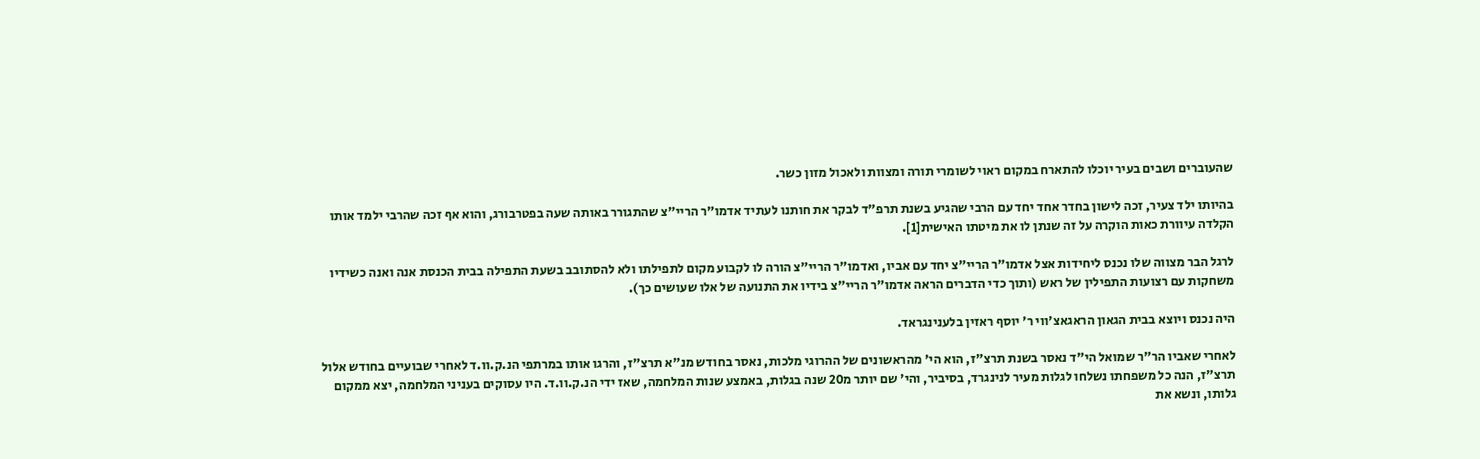שהעוברים ושבים בעיר יוכלו להתארח במקום ראוי לשומרי תורה ומצוות ולאכול מזון כשר.

בהיותו ילד צעיר, זכה לישון בחדר אחד יחד עם הרבי שהגיע בשנת תרפ"ד לבקר את חותנו לעתיד אדמו"ר הריי"צ שהתגורר באותה שעה בפטרבורג, והוא אף זכה שהרבי ילמד אותו הקלדה עיוורת כאות הוקרה על זה שנתן לו את מיטתו האישית[1].

לרגל הבר מצווה שלו נכנס ליחידות אצל אדמו"ר הריי"צ יחד עם אביו, ואדמו"ר הריי"צ הורה לו לקבוע מקום לתפילתו ולא להסתובב בשעת התפילה בבית הכנסת אנה ואנה כשידיו משחקות עם רצועות התפילין של ראש (ותוך כדי הדברים הראה אדמו"ר הריי"צ בידיו את התנועה של אלו שעושים כך).

היה נכנס ויוצא בבית הגאון הראגאצ'ווי ר' יוסף ראזין בלענינגראד.

לאחרי שאביו הר"ר שמואל הי"ד נאסר בשנת תרצ"ז, הוא הי' מהראשונים של ההרוגי מלכות, נאסר בחודש מנ"א תרצ"ז, והרגו אותו במרתפי הנ.ק.וו.ד לאחרי שבועיים בחודש אלול תרצ"ז, הנה כל משפחתו נשלחו לגלות מעיר לנינגרד, בסיביר, והי' שם יותר מ20 שנה בגלות, באמצע שנות המלחמה, שאז ידי הנ.ק.וו.ד. היו עסוקים בעניני המלחמה, יצא ממקום גלותו, ונשא את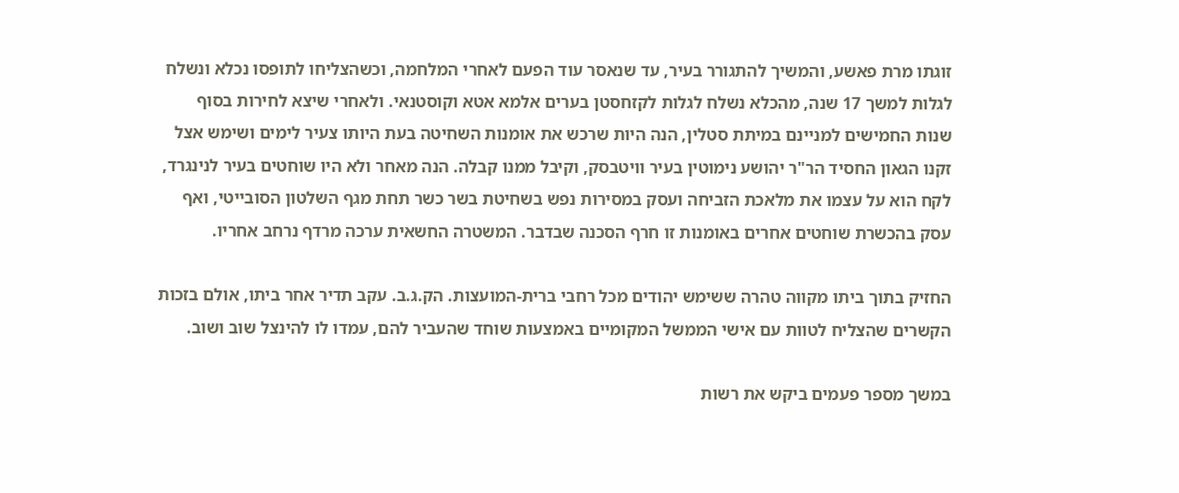זוגתו מרת פאשע, והמשיך להתגורר בעיר, עד שנאסר עוד הפעם לאחרי המלחמה, וכשהצליחו לתופסו נכלא ונשלח לגלות למשך 17 שנה, מהכלא נשלח לגלות לקזחסטן בערים אלמא אטא וקוסטנאי. ולאחרי שיצא לחירות בסוף שנות החמישים למניינם במיתת סטלין, הנה היות שרכש את אומנות השחיטה בעת היותו צעיר לימים ושימש אצל זקנו הגאון החסיד הר"ר יהושע נימוטין בעיר וויטבסק, וקיבל ממנו קבלה. הנה מאחר ולא היו שוחטים בעיר לנינגרד, לקח הוא על עצמו את מלאכת הזביחה ועסק במסירות נפש בשחיטת בשר כשר תחת מגף השלטון הסובייטי, ואף עסק בהכשרת שוחטים אחרים באומנות זו חרף הסכנה שבדבר. המשטרה החשאית ערכה מרדף נרחב אחריו.

החזיק בתוך ביתו מקווה טהרה ששימש יהודים מכל רחבי ברית-המועצות. הק.ג.ב. עקב תדיר אחר ביתו, אולם בזכות הקשרים שהצליח לטוות עם אישי הממשל המקומיים באמצעות שוחד שהעביר להם, עמדו לו להינצל שוב ושוב.

במשך מספר פעמים ביקש את רשות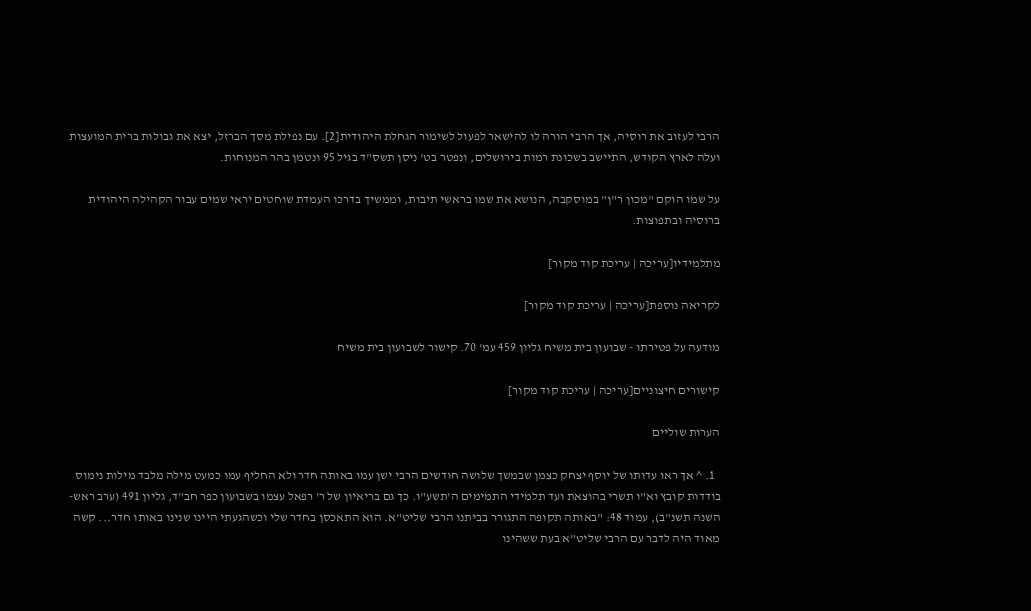הרבי לעזוב את רוסיה, אך הרבי הורה לו להישאר לפעול לשימור הגחלת היהודית[2]. עם נפילת מסך הברזל, יצא את גבולות ברית המועצות ועלה לארץ הקודש, התיישב בשכונת רמות בירושלים, ונפטר בט' ניסן תשס"ד בגיל 95 ונטמן בהר המנוחות.

על שמו הוקם "מכון ר"ן" במוסקבה, הנושא את שמו בראשי תיבות, וממשיך בדרכו העמדת שוחטים יראי שמים עבור הקהילה היהודית ברוסיה ובתפוצות.

מתלמידיו[עריכה | עריכת קוד מקור]

לקריאה נוספת[עריכה | עריכת קוד מקור]

מודעה על פטירתו - שבועון בית משיח גליון 459 עמ' 70. קישור לשבועון בית משיח

קישורים חיצוניים[עריכה | עריכת קוד מקור]

הערות שוליים

  1. ^ אך ראו עדותו של יוסף יצחק כצמן שבמשך שלושה חודשים הרבי ישן עמו באותה חדר ולא החליף עמו כמעט מילה מלבד מילות נימוס בודדות קובץ וא"ו תשרי בהוצאת ועד תלמידי התמימים ה'תשע"ו. כך גם בריאיון של ר' רפאל עצמו בשבועון כפר חב"ד, גליון 491 (ערב ראש- השנה תשנ"ב), עמוד 48: "באותה תקופה התגורר בביתנו הרבי שליט"א. הוא התאכסן בחדר שלי וכשהגעתי היינו שנינו באותו חדר... קשה מאוד היה לדבר עם הרבי שליט"א בעת ששהינו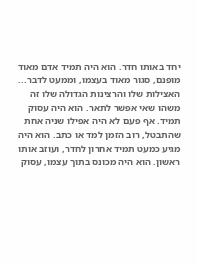יחד באותו חדר. הוא היה תמיד אדם מאוד מופנם, סגור מאוד בעצמו, וממעט לדבר... האצילות שלו והרצינות הגדולה שלו זה משהו שאי אפשר לתאר. הוא היה עסוק תמיד. אף פעם לא היה אפילו שניה אחת שהתבטל, רוב הזמן למד או כתב. הוא היה מגיע כמעט תמיד אחרון לחדר, ועוזב אותו ראשון. הוא היה מכונס בתוך עצמו, עסוק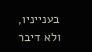בענייניו, ולא דיבר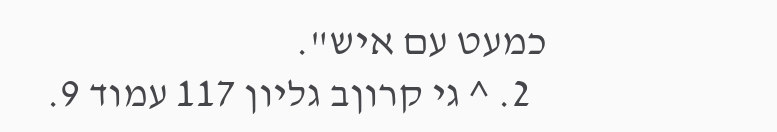כמעט עם איש".
  2. ^ גי קרוןב גליון 117 עמוד 9.